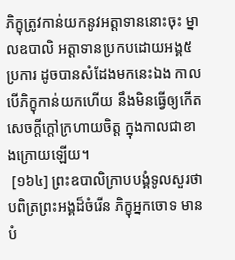ភិក្ខុត្រូវកាន់យកនូវអត្តាទាននោះចុះ ម្នាលឧបាលិ អត្តាទានប្រកបដោយអង្គ៥ប្រការ ដូចបានសំដែងមកនេះឯង កាលបើភិក្ខុកាន់យកហើយ នឹងមិនធ្វើឲ្យកើតសេចក្តីក្តៅក្រហាយចិត្ត ក្នុងកាលជាខាងក្រោយឡើយ។
 [១៦៤] ព្រះឧបាលិក្រាបបង្គំទូលសួរថា បពិត្រព្រះអង្គដ៏ចំរើន ភិក្ខុអ្នកចោទ មានបំ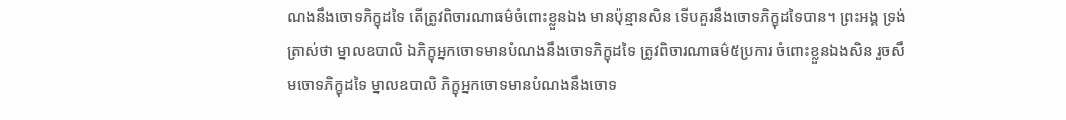ណងនឹងចោទភិក្ខុដទៃ តើត្រូវពិចារណាធម៌ចំពោះខ្លួនឯង មានប៉ុន្មានសិន ទើបគួរនឹងចោទភិក្ខុដទៃបាន។ ព្រះអង្គ ទ្រង់ត្រាស់ថា ម្នាលឧបាលិ ឯភិក្ខុអ្នកចោទមានបំណងនឹងចោទភិក្ខុដទៃ ត្រូវពិចារណាធម៌៥ប្រការ ចំពោះខ្លួនឯងសិន រួចសឹមចោទភិក្ខុដទៃ ម្នាលឧបាលិ ភិក្ខុអ្នកចោទមានបំណងនឹងចោទ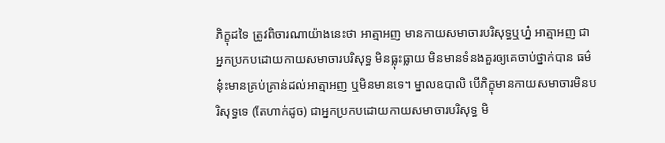ភិក្ខុដទៃ ត្រូវពិចារណាយ៉ាងនេះថា អាត្មាអញ មានកាយសមាចារបរិសុទ្ធឬហ្ន៎ អាត្មាអញ ជាអ្នកប្រកបដោយកាយសមាចារបរិសុទ្ធ មិនធ្លុះធ្លាយ មិនមានទំនងគួរឲ្យគេចាប់ថ្នាក់បាន ធម៌នុ៎ះមានគ្រប់គ្រាន់ដល់អាត្មាអញ ឬមិនមានទេ។ ម្នាលឧបាលិ បើភិក្ខុមានកាយសមាចារមិនបរិសុទ្ធទេ (តែហាក់ដូច) ជាអ្នកប្រកបដោយកាយសមាចារបរិសុទ្ធ មិ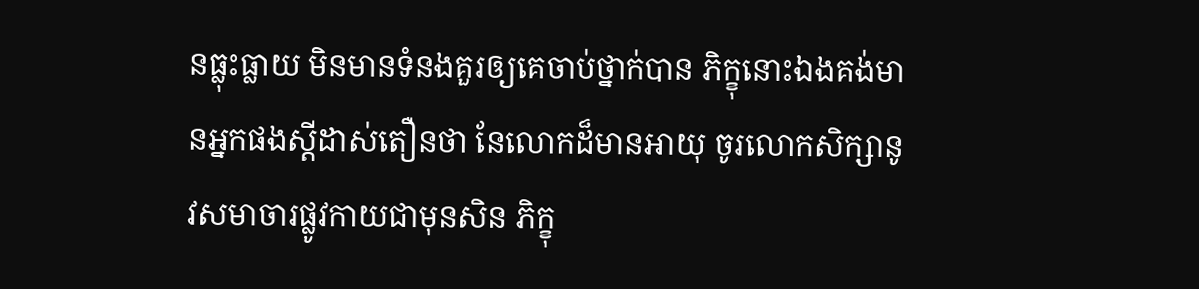នធ្លុះធ្លាយ មិនមានទំនងគួរឲ្យគេចាប់ថ្នាក់បាន ភិក្ខុនោះឯងគង់មានអ្នកផងស្តីដាស់តឿនថា នែលោកដ៏មានអាយុ ចូរលោកសិក្សានូវសមាចារផ្លូវកាយជាមុនសិន ភិក្ខុ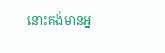នោះគង់មានអ្ន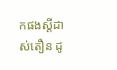កផងស្តីដាស់តឿន ដូ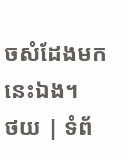ចសំដែងមកនេះឯង។
ថយ | ទំព័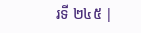រទី ២៤៥ |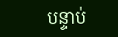បន្ទាប់